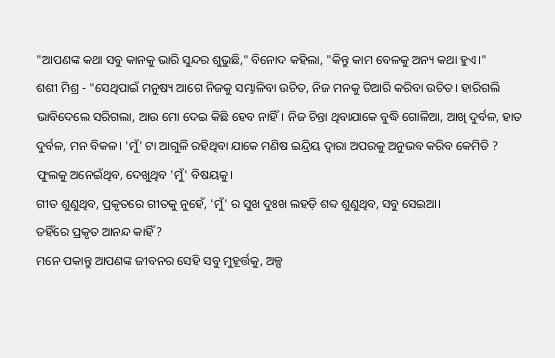"ଆପଣଙ୍କ କଥା ସବୁ କାନକୁ ଭାରି ସୁନ୍ଦର ଶୁଭୁଛି," ବିନୋଦ କହିଲା, "କିନ୍ତୁ କାମ ବେଳକୁ ଅନ୍ୟ କଥା ହୁଏ।"
ଶଶୀ ମିଶ୍ର - "ସେଥିପାଇଁ ମନୁଷ୍ୟ ଆଗେ ନିଜକୁ ସମ୍ଭାଳିବା ଉଚିତ, ନିଜ ମନକୁ ତିଆରି କରିବା ଉଚିତ। ହାରିଗଲି ଭାବିଦେଲେ ସରିଗଲା, ଆଉ ମୋ ଦେଇ କିଛି ହେବ ନାହିଁ। ନିଜ ଚିନ୍ତା ଥିବାଯାକେ ବୁଦ୍ଧି ଗୋଳିଆ, ଆଖି ଦୁର୍ବଳ, ହାତ ଦୁର୍ବଳ, ମନ ବିକଳ। 'ମୁଁ' ଟା ଆଗୁଳି ରହିଥିବା ଯାକେ ମଣିଷ ଇନ୍ଦ୍ରିୟ ଦ୍ୱାରା ଅପରକୁ ଅନୁଭବ କରିବ କେମିତି ?
ଫୁଲକୁ ଅନେଇଁଥିବ, ଦେଖୁଥିବ 'ମୁଁ' ବିଷୟକୁ।
ଗୀତ ଶୁଣୁଥିବ, ପ୍ରକୃତରେ ଗୀତକୁ ନୁହେଁ, 'ମୁଁ' ର ସୁଖ ଦୁଃଖ ଲହଡ଼ି ଶବ୍ଦ ଶୁଣୁଥିବ, ସବୁ ସେଇଆ।
ତହିଁରେ ପ୍ରକୃତ ଆନନ୍ଦ କାହିଁ ?
ମନେ ପକାନ୍ତୁ ଆପଣଙ୍କ ଜୀବନର ସେହି ସବୁ ମୁହୂର୍ତ୍ତକୁ, ଅଳ୍ପ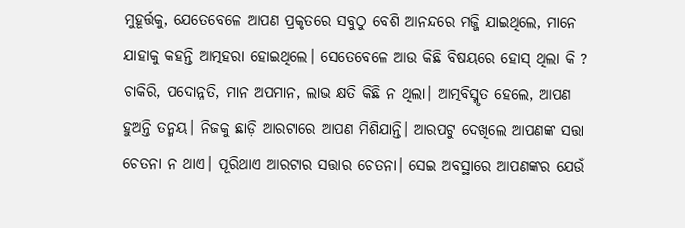ମୁହୂର୍ତ୍ତକୁ, ଯେତେବେଳେ ଆପଣ ପ୍ରକୃତରେ ସବୁଠୁ ବେଶି ଆନନ୍ଦରେ ମଜ୍ଜି ଯାଇଥିଲେ, ମାନେ ଯାହାକୁ କହନ୍ତି ଆତ୍ମହରା ହୋଇଥିଲେ। ସେତେବେଳେ ଆଉ କିଛି ବିଷୟରେ ହୋସ୍ ଥିଲା କି ? ଚାକିରି, ପଦୋନ୍ନତି, ମାନ ଅପମାନ, ଲାଭ କ୍ଷତି କିଛି ନ ଥିଲା। ଆତ୍ମବିସ୍ମୃତ ହେଲେ, ଆପଣ ହୁଅନ୍ତି ତନ୍ମୟ। ନିଜକୁ ଛାଡ଼ି ଆରଟାରେ ଆପଣ ମିଶିଯାନ୍ତି। ଆରପଟୁ ଦେଖିଲେ ଆପଣଙ୍କ ସତ୍ତା ଚେତନା ନ ଥାଏ। ପୂରିଥାଏ ଆରଟାର ସତ୍ତାର ଚେତନା। ସେଇ ଅବସ୍ଥାରେ ଆପଣଙ୍କର ଯେଉଁ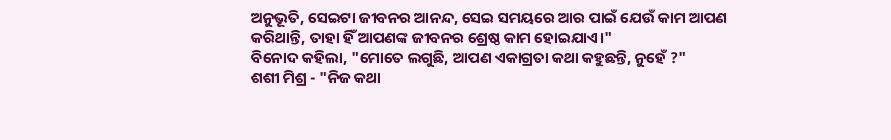ଅନୁଭୂତି, ସେଇଟା ଜୀବନର ଆନନ୍ଦ, ସେଇ ସମୟରେ ଆର ପାଇଁ ଯେଉଁ କାମ ଆପଣ କରିଥାନ୍ତି, ତାହା ହିଁ ଆପଣଙ୍କ ଜୀବନର ଶ୍ରେଷ୍ଠ କାମ ହୋଇଯାଏ।"
ବିନୋଦ କହିଲା, "ମୋତେ ଲଗୁଛି, ଆପଣ ଏକାଗ୍ରତା କଥା କହୁଛନ୍ତି, ନୁହେଁ ?"
ଶଶୀ ମିଶ୍ର - "ନିଜ କଥା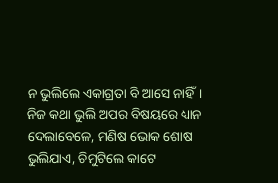ନ ଭୁଲିଲେ ଏକାଗ୍ରତା ବି ଆସେ ନାହିଁ। ନିଜ କଥା ଭୁଲି ଅପର ବିଷୟରେ ଧ୍ୟାନ ଦେଲାବେଳେ, ମଣିଷ ଭୋକ ଶୋଷ ଭୁଲିଯାଏ, ଚିମୁଟିଲେ କାଟେ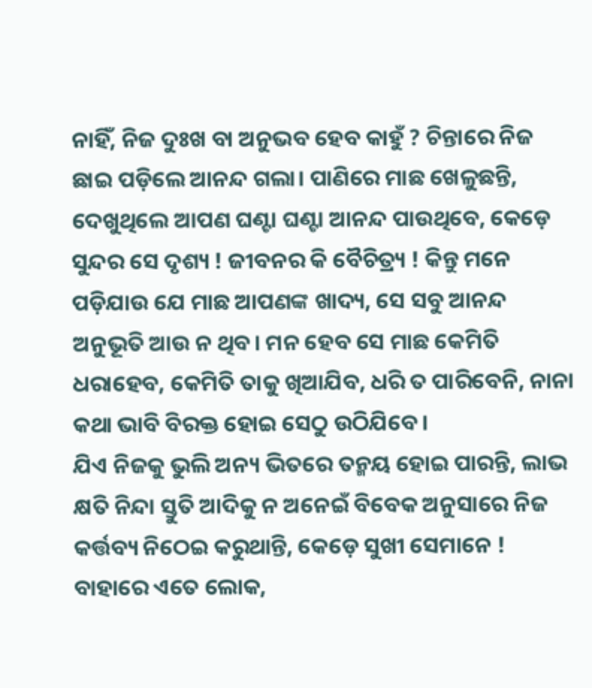ନାହିଁ, ନିଜ ଦୁଃଖ ବା ଅନୁଭବ ହେବ କାହୁଁ ? ଚିନ୍ତାରେ ନିଜ ଛାଇ ପଡ଼ିଲେ ଆନନ୍ଦ ଗଲା। ପାଣିରେ ମାଛ ଖେଳୁଛନ୍ତି, ଦେଖୁଥିଲେ ଆପଣ ଘଣ୍ଟା ଘଣ୍ଟା ଆନନ୍ଦ ପାଉଥିବେ, କେଡ଼େ ସୁନ୍ଦର ସେ ଦୃଶ୍ୟ ! ଜୀବନର କି ବୈଚିତ୍ର୍ୟ ! କିନ୍ତୁ ମନେ ପଡ଼ିଯାଉ ଯେ ମାଛ ଆପଣଙ୍କ ଖାଦ୍ୟ, ସେ ସବୁ ଆନନ୍ଦ ଅନୁଭୂତି ଆଉ ନ ଥିବ। ମନ ହେବ ସେ ମାଛ କେମିତି ଧରାହେବ, କେମିତି ତାକୁ ଖିଆଯିବ, ଧରି ତ ପାରିବେନି, ନାନା କଥା ଭାବି ବିରକ୍ତ ହୋଇ ସେଠୁ ଉଠିଯିବେ।
ଯିଏ ନିଜକୁ ଭୁଲି ଅନ୍ୟ ଭିତରେ ତନ୍ମୟ ହୋଇ ପାରନ୍ତି, ଲାଭ କ୍ଷତି ନିନ୍ଦା ସ୍ତୁତି ଆଦିକୁ ନ ଅନେଇଁ ବିବେକ ଅନୁସାରେ ନିଜ କର୍ତ୍ତବ୍ୟ ନିଠେଇ କରୁଥାନ୍ତି, କେଡ଼େ ସୁଖୀ ସେମାନେ ! ବାହାରେ ଏତେ ଲୋକ,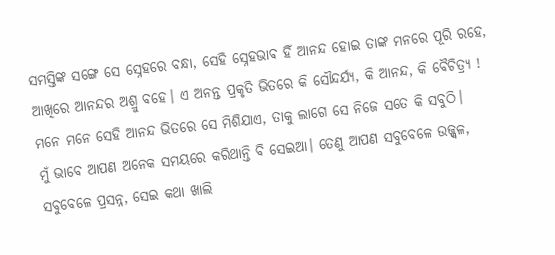ସମସ୍ତିଙ୍କ ସଙ୍ଗେ ସେ ସ୍ନେହରେ ବନ୍ଧା, ସେହି ସ୍ନେହଭାଵ ହିଁ ଆନନ୍ଦ ହୋଇ ତାଙ୍କ ମନରେ ପୂରି ରହେ, ଆଖିରେ ଆନନ୍ଦର ଅଶ୍ରୁ ବହେ। ଏ ଅନନ୍ତ ପ୍ରକୃତି ଭିତରେ କି ସୌନ୍ଦର୍ଯ୍ୟ, କି ଆନନ୍ଦ, କି ବୈଚିତ୍ର୍ୟ ! ମନେ ମନେ ସେହି ଆନନ୍ଦ ଭିତରେ ସେ ମିଶିଯାଏ, ତାକୁ ଲାଗେ ସେ ନିଜେ ସତେ କି ସବୁଠି।
ମୁଁ ଭାବେ ଆପଣ ଅନେକ ସମୟରେ କରିଥାନ୍ତି ବି ସେଇଆ। ତେଣୁ ଆପଣ ସବୁବେଳେ ଉଜ୍ଜ୍ୱଳ, ସବୁବେଳେ ପ୍ରସନ୍ନ, ସେଇ କଥା ଖାଲି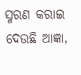ସ୍ମରଣ କରାଇ ଦେଉଛି ଆଜ୍ଞା,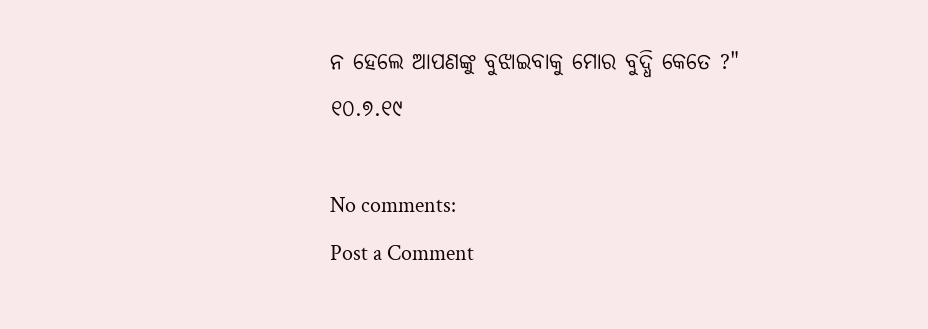ନ ହେଲେ ଆପଣଙ୍କୁ ବୁଝାଇବାକୁ ମୋର ବୁଦ୍ଧି କେତେ ?"
୧୦.୭.୧୯

No comments:
Post a Comment